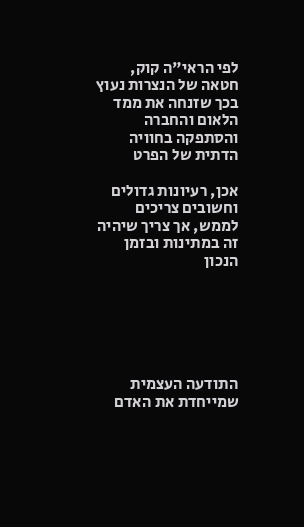לפי הראי"ה קוק, חטאה של הנצרות נעוץ בכך שזנחה את ממד הלאום והחברה והסתפקה בחוויה הדתית של הפרט

אכן, רעיונות גדולים וחשובים צריכים לממש, אך צריך שיהיה זה במתינות ובזמן הנכון






התודעה העצמית שמייחדת את האדם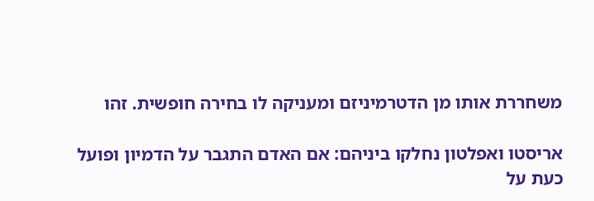משחררת אותו מן הדטרמיניזם ומעניקה לו בחירה חופשית. זהו

אריסטו ואפלטון נחלקו ביניהם: אם האדם התגבר על הדמיון ופועל כעת על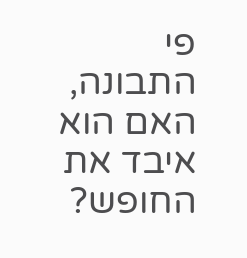פי התבונה, האם הוא איבד את החופש?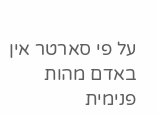על פי סארטר אין באדם מהות פנימית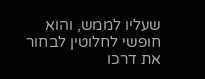שעליו לממש, והוא חופשי לחלוטין לבחור את דרכו